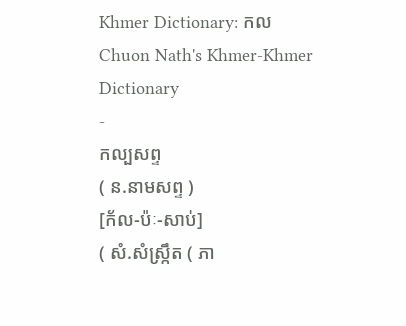Khmer Dictionary: កល
Chuon Nath's Khmer-Khmer Dictionary
-
កល្បសព្ទ
( ន.នាមសព្ទ )
[ក័ល-ប៉ៈ-សាប់]
( សំ.សំស្រ្កឹត ( ភា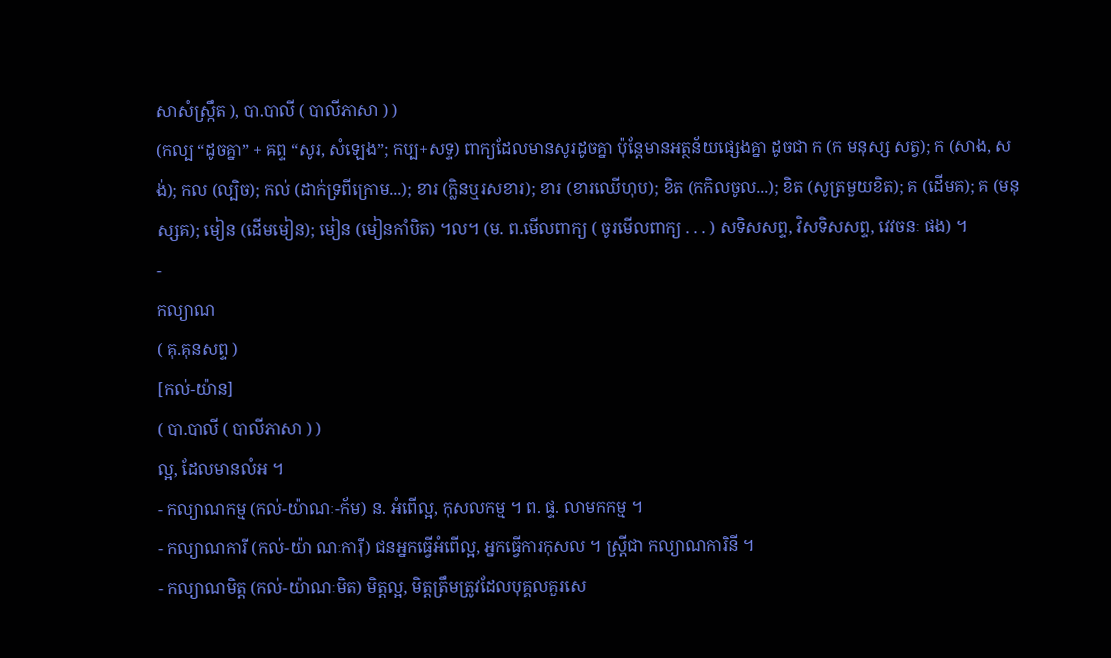សាសំស្រ្កឹត ), បា.បាលី ( បាលីភាសា ) )
(កល្ប “ដូចគ្នា” + ឝព្ទ “សូរ, សំឡេង”; កប្ប+សទ្ទ) ពាក្យដែលមានសូរដូចគ្នា ប៉ុន្តែមានអត្ថន័យផ្សេងគ្នា ដូចជា ក (ក មនុស្ស សត្វ); ក (សាង, សង់); កល (ល្បិច); កល់ (ដាក់ទ្រពីក្រោម...); ខារ (ក្លិនឬរសខារ); ខារ (ខារឈើហុប); ខិត (កកិលចូល...); ខិត (សូត្រមួយខិត); គ (ដើមគ); គ (មនុស្សគ); មៀន (ដើមមៀន); មៀន (មៀនកាំបិត) ។ល។ (ម. ព.មើលពាក្យ ( ចូរមើលពាក្យ . . . ) សទិសសព្ទ, វិសទិសសព្ទ, វេវចនៈ ផង) ។
-
កល្យាណ
( គុ.គុនសព្ទ )
[កល់-យ៉ាន]
( បា.បាលី ( បាលីភាសា ) )
ល្អ, ដែលមានលំអ ។
- កល្យាណកម្ម (កល់-យ៉ាណៈ-ក័ម) ន. អំពើល្អ, កុសលកម្ម ។ ព. ផ្ទ. លាមកកម្ម ។
- កល្យាណការី (កល់-យ៉ា ណៈការ៉ី) ជនអ្នកធ្វើអំពើល្អ, អ្នកធ្វើការកុសល ។ ស្ត្រីជា កល្យាណការិនី ។
- កល្យាណមិត្ត (កល់-យ៉ាណៈមិត) មិត្តល្អ, មិត្តត្រឹមត្រូវដែលបុគ្គលគួរសេ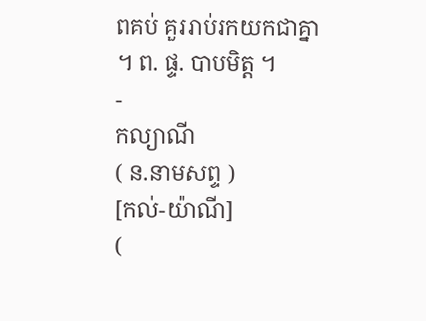ពគប់ គួររាប់រកយកជាគ្នា ។ ព. ផ្ទ. បាបមិត្ត ។
-
កល្យាណី
( ន.នាមសព្ទ )
[កល់-យ៉ាណី]
(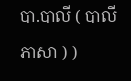បា.បាលី ( បាលីភាសា ) )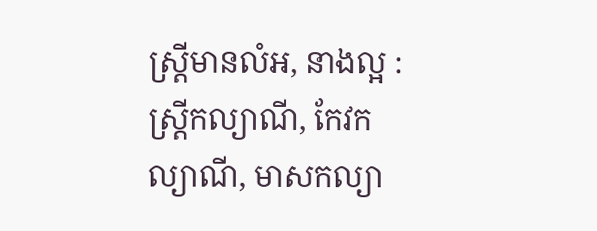ស្ត្រីមានលំអ, នាងល្អ : ស្ត្រីកល្យាណី, កែវកល្យាណី, មាសកល្យា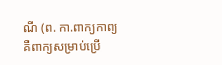ណី (ព. កា.ពាក្យកាព្យ គឺពាក្យសម្រាប់ប្រើ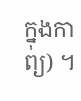ក្នុងកាព្យ) ។